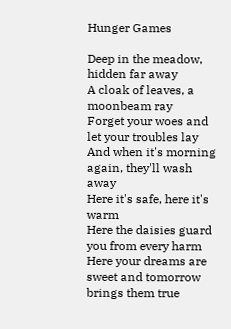Hunger Games

Deep in the meadow, hidden far away
A cloak of leaves, a moonbeam ray
Forget your woes and let your troubles lay
And when it's morning again, they'll wash away
Here it's safe, here it's warm
Here the daisies guard you from every harm
Here your dreams are sweet and tomorrow brings them true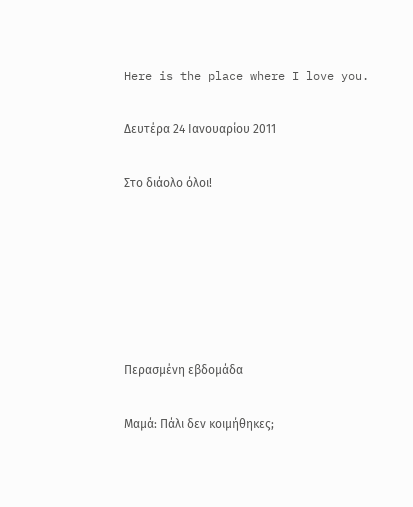Here is the place where I love you.

Δευτέρα 24 Ιανουαρίου 2011

Στο διάολο όλοι!






Περασμένη εβδομάδα

Μαμά: Πάλι δεν κοιμήθηκες;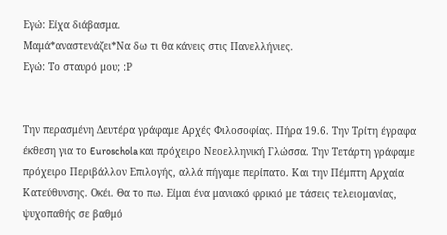Εγώ: Είχα διάβασμα.
Μαμά*αναστενάζει*Να δω τι θα κάνεις στις Πανελλήνιες.
Εγώ: Το σταυρό μου; :Ρ


Την περασμένη Δευτέρα γράφαμε Αρχές Φιλοσοφίας. Πήρα 19.6. Την Τρίτη έγραφα έκθεση για το Euroschola και πρόχειρο Νεοελληνική Γλώσσα. Την Τετάρτη γράφαμε πρόχειρο Περιβάλλον Επιλογής, αλλά πήγαμε περίπατο. Και την Πέμπτη Αρχαία Κατεύθυνσης. Οκέι. Θα το πω. Είμαι ένα μανιακό φρικιό με τάσεις τελειομανίας, ψυχοπαθής σε βαθμό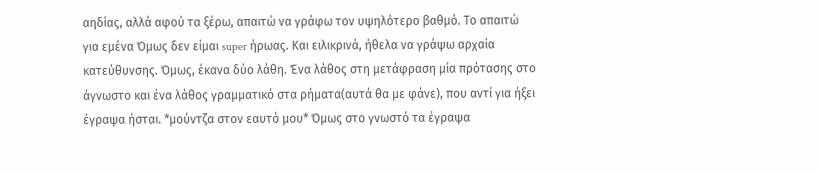αηδίας, αλλά αφού τα ξέρω, απαιτώ να γράφω τον υψηλότερο βαθμό. Το απαιτώ για εμένα Όμως δεν είμαι super ήρωας. Και ειλικρινά, ήθελα να γράψω αρχαία κατεύθυνσης. Όμως, έκανα δύο λάθη. Ένα λάθος στη μετάφραση μία πρότασης στο άγνωστο και ένα λάθος γραμματικό στα ρήματα(αυτά θα με φάνε), που αντί για ήξει έγραψα ήσται. *μούντζα στον εαυτό μου* Όμως στο γνωστό τα έγραψα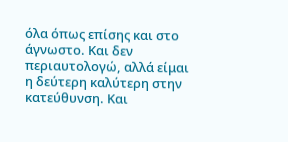όλα όπως επίσης και στο άγνωστο. Και δεν περιαυτολογώ, αλλά είμαι η δεύτερη καλύτερη στην κατεύθυνση. Και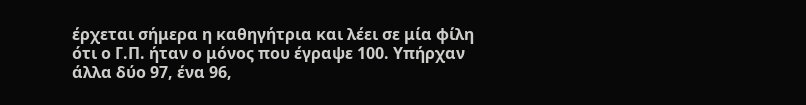έρχεται σήμερα η καθηγήτρια και λέει σε μία φίλη ότι ο Γ.Π. ήταν ο μόνος που έγραψε 100. Υπήρχαν άλλα δύο 97, ένα 96,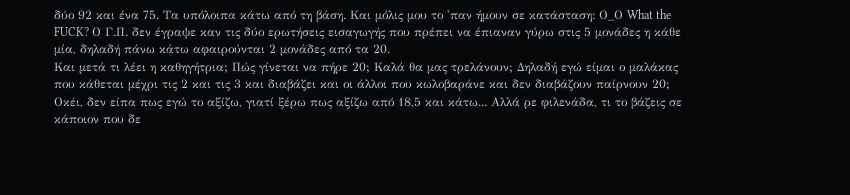δύο 92 και ένα 75. Τα υπόλοιπα κάτω από τη βάση. Και μόλις μου το 'παν ήμουν σε κατάσταση: Ο_Ο What the FUCK? Ο Γ.Π. δεν έγραψε καν τις δύο ερωτήσεις εισαγωγής που πρέπει να έπιαναν γύρω στις 5 μονάδες η κάθε μία, δηλαδή πάνω κάτω αφαιρούνται 2 μονάδες από τα 20.
Και μετά τι λέει η καθηγήτρια; Πώς γίνεται να πήρε 20; Καλά θα μας τρελάνουν; Δηλαδή εγώ είμαι ο μαλάκας που κάθεται μέχρι τις 2 και τις 3 και διαβάζει και οι άλλοι που κωλοβαράνε και δεν διαβάζουν παίρνουν 20; Οκέι, δεν είπα πως εγώ το αξίζω, γιατί ξέρω πως αξίζω από 18,5 και κάτω... Αλλά ρε φιλενάδα, τι το βάζεις σε κάποιον που δε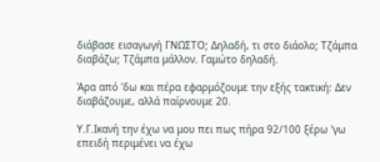διάβασε εισαγωγή ΓΝΩΣΤΟ; Δηλαδή, τι στο διάολο; Τζάμπα διαβάζω; Τζάμπα μάλλον. Γαμώτο δηλαδή.

Άρα από 'δω και πέρα εφαρμόζουμε την εξής τακτική: Δεν διαβάζουμε, αλλά παίρνουμε 20.

Υ.Γ.Ικανή την έχω να μου πει πως πήρα 92/100 ξέρω 'γω επειδή περιμένει να έχω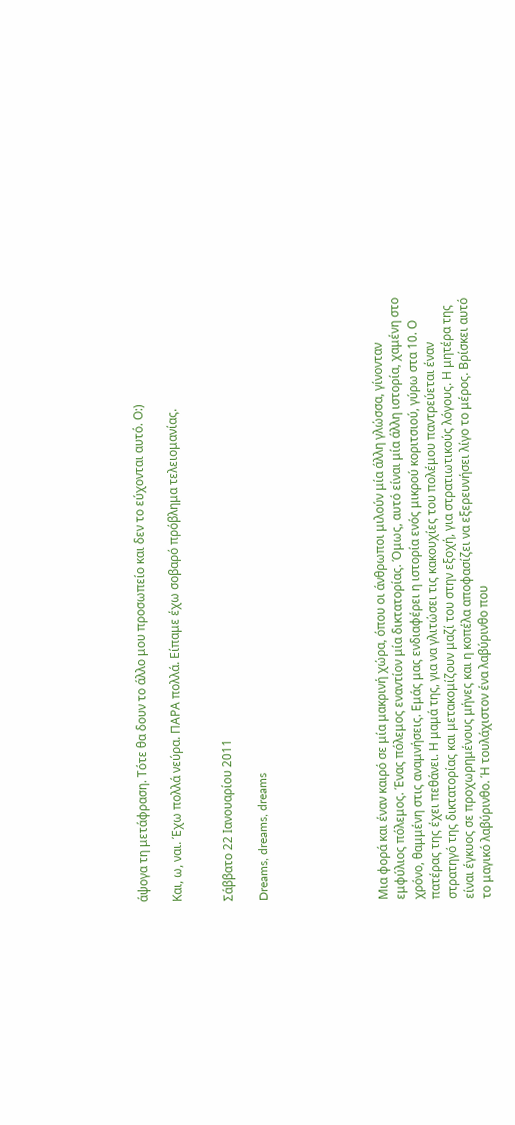άψογα τη μετάφραση. Τότε θα δουν το άλλο μου προσωπείο και δεν το εύχονται αυτό. Ο:)

Και, ω, ναι. Έχω πολλά νεύρα. ΠΑΡΑ πολλά. Είπαμε έχω σοβαρό πρόβλημα τελειομανίας.


Σάββατο 22 Ιανουαρίου 2011

Dreams, dreams, dreams






Μια φορά και έναν καιρό σε μία μακρινή χώρα, όπου οι άνθρωποι μιλούν μία άλλη γλώσσα, γίνονταν εμφύλιος πόλεμος. Ένας πόλεμος εναντίον μία δικτατορίας. Όμως, αυτό είναι μία άλλη ιστορία, χαμένη στο χρόνο, θαμμένη στις αναμνήσεις. Εμάς μας ενδιαφέρει η ιστορία ενός μικρού κοριτσιού, γύρω στα 10. Ο πατέρας της έχει πεθάνει. Η μαμά της, για να γλιτώσει τις κακουχίες του πολέμου παντρεύεται έναν στρατηγό της δικτατορίας και μετακομίζουν μαζί του στην εξοχή, για στρατιωτικούς λόγους. Η μητέρα της είναι έγκυος σε προχωρημένους μήνες και η κοπέλα αποφασίζει να εξερευνήσει λίγο το μέρος. Βρίσκει αυτό το μαγικό λαβύρινθο. Ή τουλάχιστον ένα λαβύρινθο που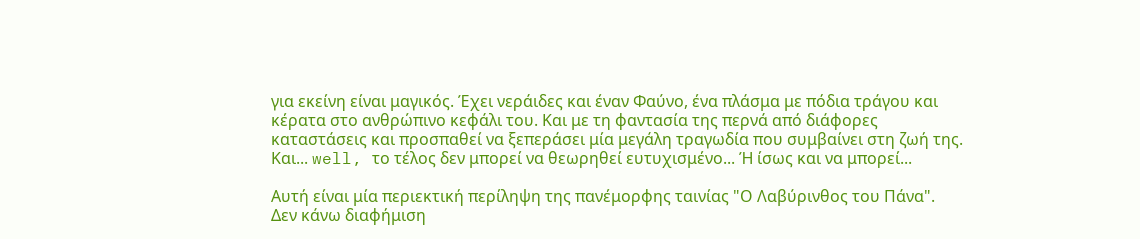για εκείνη είναι μαγικός. Έχει νεράιδες και έναν Φαύνο, ένα πλάσμα με πόδια τράγου και κέρατα στο ανθρώπινο κεφάλι του. Και με τη φαντασία της περνά από διάφορες καταστάσεις και προσπαθεί να ξεπεράσει μία μεγάλη τραγωδία που συμβαίνει στη ζωή της. Και... well, το τέλος δεν μπορεί να θεωρηθεί ευτυχισμένο... Ή ίσως και να μπορεί...

Αυτή είναι μία περιεκτική περίληψη της πανέμορφης ταινίας "Ο Λαβύρινθος του Πάνα". Δεν κάνω διαφήμιση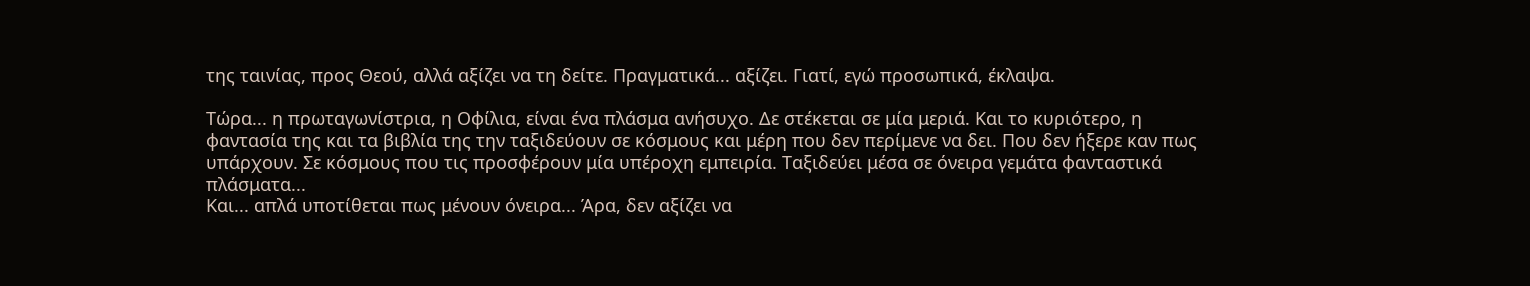της ταινίας, προς Θεού, αλλά αξίζει να τη δείτε. Πραγματικά... αξίζει. Γιατί, εγώ προσωπικά, έκλαψα.

Τώρα... η πρωταγωνίστρια, η Οφίλια, είναι ένα πλάσμα ανήσυχο. Δε στέκεται σε μία μεριά. Και το κυριότερο, η φαντασία της και τα βιβλία της την ταξιδεύουν σε κόσμους και μέρη που δεν περίμενε να δει. Που δεν ήξερε καν πως υπάρχουν. Σε κόσμους που τις προσφέρουν μία υπέροχη εμπειρία. Ταξιδεύει μέσα σε όνειρα γεμάτα φανταστικά πλάσματα...
Και... απλά υποτίθεται πως μένουν όνειρα... Άρα, δεν αξίζει να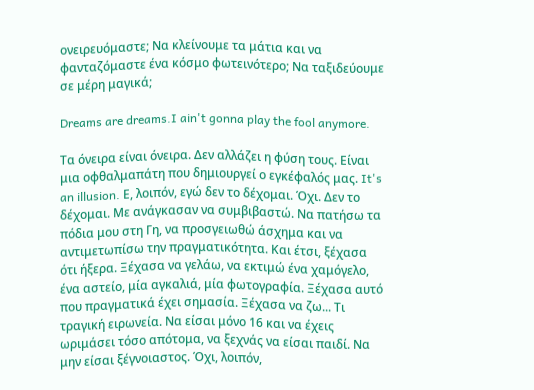ονειρευόμαστε; Να κλείνουμε τα μάτια και να φανταζόμαστε ένα κόσμο φωτεινότερο; Να ταξιδεύουμε σε μέρη μαγικά;

Dreams are dreams.I ain't gonna play the fool anymore.

Τα όνειρα είναι όνειρα. Δεν αλλάζει η φύση τους. Είναι μια οφθαλμαπάτη που δημιουργεί ο εγκέφαλός μας. It's an illusion. Ε, λοιπόν, εγώ δεν το δέχομαι. Όχι. Δεν το δέχομαι. Με ανάγκασαν να συμβιβαστώ. Να πατήσω τα πόδια μου στη Γη, να προσγειωθώ άσχημα και να αντιμετωπίσω την πραγματικότητα. Και έτσι, ξέχασα ότι ήξερα. Ξέχασα να γελάω, να εκτιμώ ένα χαμόγελο, ένα αστείο, μία αγκαλιά, μία φωτογραφία. Ξέχασα αυτό που πραγματικά έχει σημασία. Ξέχασα να ζω... Τι τραγική ειρωνεία. Να είσαι μόνο 16 και να έχεις ωριμάσει τόσο απότομα, να ξεχνάς να είσαι παιδί. Να μην είσαι ξέγνοιαστος. Όχι, λοιπόν,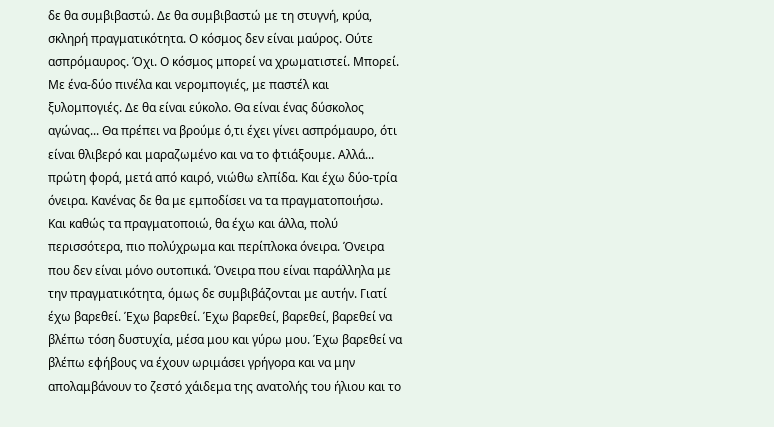δε θα συμβιβαστώ. Δε θα συμβιβαστώ με τη στυγνή, κρύα, σκληρή πραγματικότητα. Ο κόσμος δεν είναι μαύρος. Ούτε ασπρόμαυρος. Όχι. Ο κόσμος μπορεί να χρωματιστεί. Μπορεί. Με ένα-δύο πινέλα και νερομπογιές, με παστέλ και ξυλομπογιές. Δε θα είναι εύκολο. Θα είναι ένας δύσκολος αγώνας... Θα πρέπει να βρούμε ό,τι έχει γίνει ασπρόμαυρο, ότι είναι θλιβερό και μαραζωμένο και να το φτιάξουμε. Αλλά... πρώτη φορά, μετά από καιρό, νιώθω ελπίδα. Και έχω δύο-τρία όνειρα. Κανένας δε θα με εμποδίσει να τα πραγματοποιήσω. Και καθώς τα πραγματοποιώ, θα έχω και άλλα, πολύ περισσότερα, πιο πολύχρωμα και περίπλοκα όνειρα. Όνειρα που δεν είναι μόνο ουτοπικά. Όνειρα που είναι παράλληλα με την πραγματικότητα, όμως δε συμβιβάζονται με αυτήν. Γιατί έχω βαρεθεί. Έχω βαρεθεί. Έχω βαρεθεί, βαρεθεί, βαρεθεί να βλέπω τόση δυστυχία, μέσα μου και γύρω μου. Έχω βαρεθεί να βλέπω εφήβους να έχουν ωριμάσει γρήγορα και να μην απολαμβάνουν το ζεστό χάιδεμα της ανατολής του ήλιου και το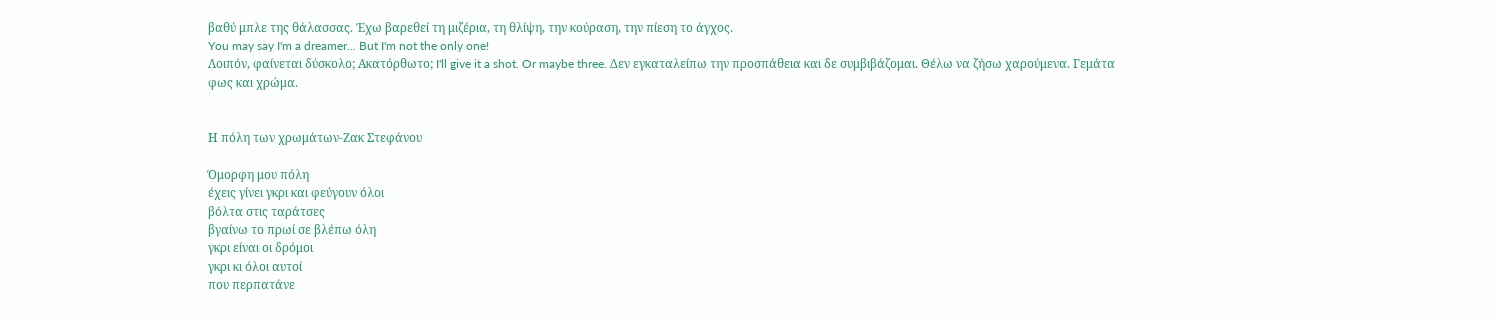βαθύ μπλε της θάλασσας. Έχω βαρεθεί τη μιζέρια, τη θλίψη, την κούραση, την πίεση το άγχος.
You may say I'm a dreamer... But I'm not the only one!
Λοιπόν, φαίνεται δύσκολο; Ακατόρθωτο; I'll give it a shot. Or maybe three. Δεν εγκαταλείπω την προσπάθεια και δε συμβιβάζομαι. Θέλω να ζήσω χαρούμενα. Γεμάτα φως και χρώμα.


Η πόλη των χρωμάτων-Ζακ Στεφάνου

Όμορφη μου πόλη
έχεις γίνει γκρι και φεύγουν όλοι
βόλτα στις ταράτσες
βγαίνω το πρωί σε βλέπω όλη
γκρι είναι οι δρόμοι
γκρι κι όλοι αυτοί
που περπατάνε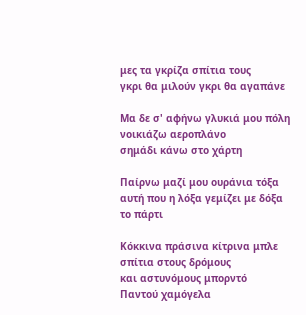μες τα γκρίζα σπίτια τους
γκρι θα μιλούν γκρι θα αγαπάνε

Μα δε σ' αφήνω γλυκιά μου πόλη
νοικιάζω αεροπλάνο
σημάδι κάνω στο χάρτη

Παίρνω μαζί μου ουράνια τόξα
αυτή που η λόξα γεμίζει με δόξα
το πάρτι

Κόκκινα πράσινα κίτρινα μπλε
σπίτια στους δρόμους
και αστυνόμους μπορντό
Παντού χαμόγελα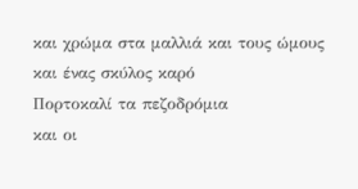και χρώμα στα μαλλιά και τους ώμους
και ένας σκύλος καρό
Πορτοκαλί τα πεζοδρόμια
και οι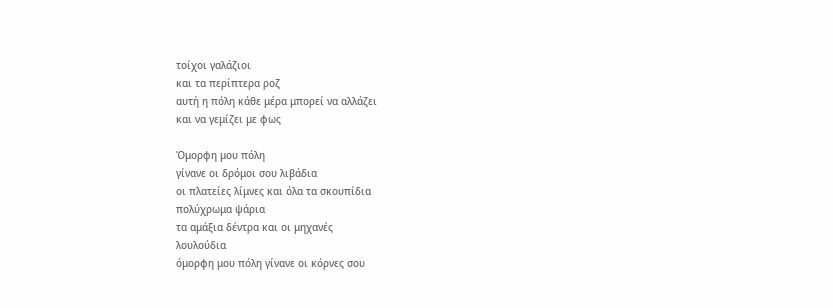τοίχοι γαλάζιοι
και τα περίπτερα ροζ
αυτή η πόλη κάθε μέρα μπορεί να αλλάζει
και να γεμίζει με φως

Όμορφη μου πόλη
γίνανε οι δρόμοι σου λιβάδια
οι πλατείες λίμνες και όλα τα σκουπίδια
πολύχρωμα ψάρια
τα αμάξια δέντρα και οι μηχανές
λουλούδια
όμορφη μου πόλη γίνανε οι κόρνες σου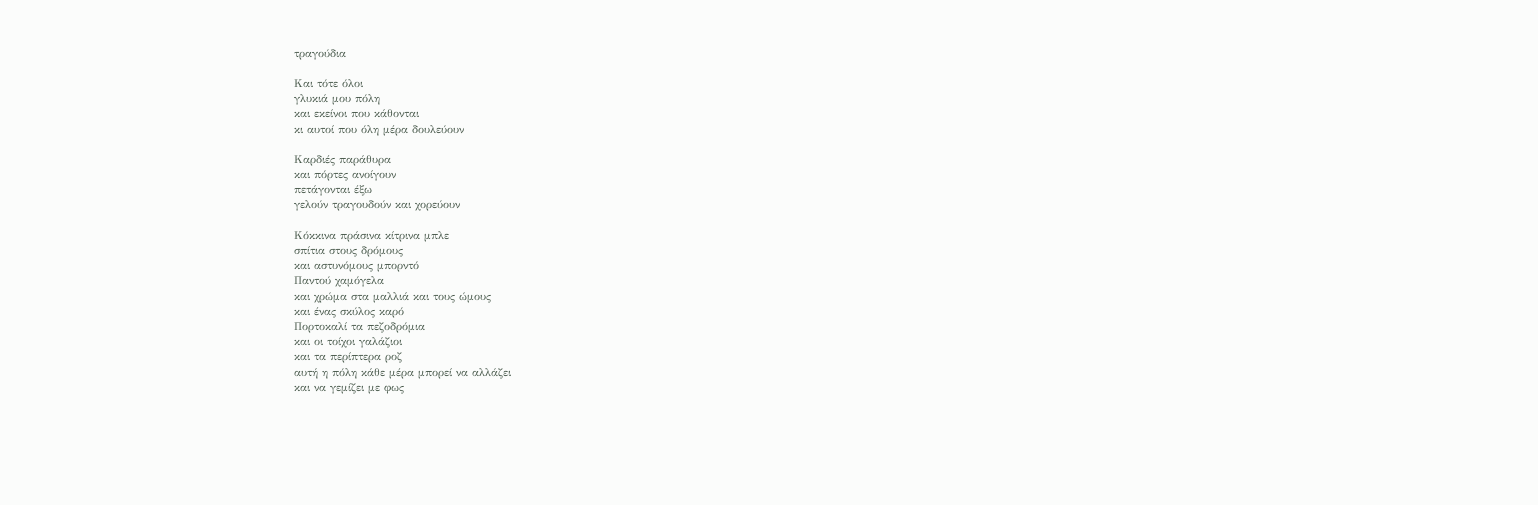τραγούδια

Και τότε όλοι
γλυκιά μου πόλη
και εκείνοι που κάθονται
κι αυτοί που όλη μέρα δουλεύουν

Καρδιές παράθυρα
και πόρτες ανοίγουν
πετάγονται έξω
γελούν τραγουδούν και χορεύουν

Κόκκινα πράσινα κίτρινα μπλε
σπίτια στους δρόμους
και αστυνόμους μπορντό
Παντού χαμόγελα
και χρώμα στα μαλλιά και τους ώμους
και ένας σκύλος καρό
Πορτοκαλί τα πεζοδρόμια
και οι τοίχοι γαλάζιοι
και τα περίπτερα ροζ
αυτή η πόλη κάθε μέρα μπορεί να αλλάζει
και να γεμίζει με φως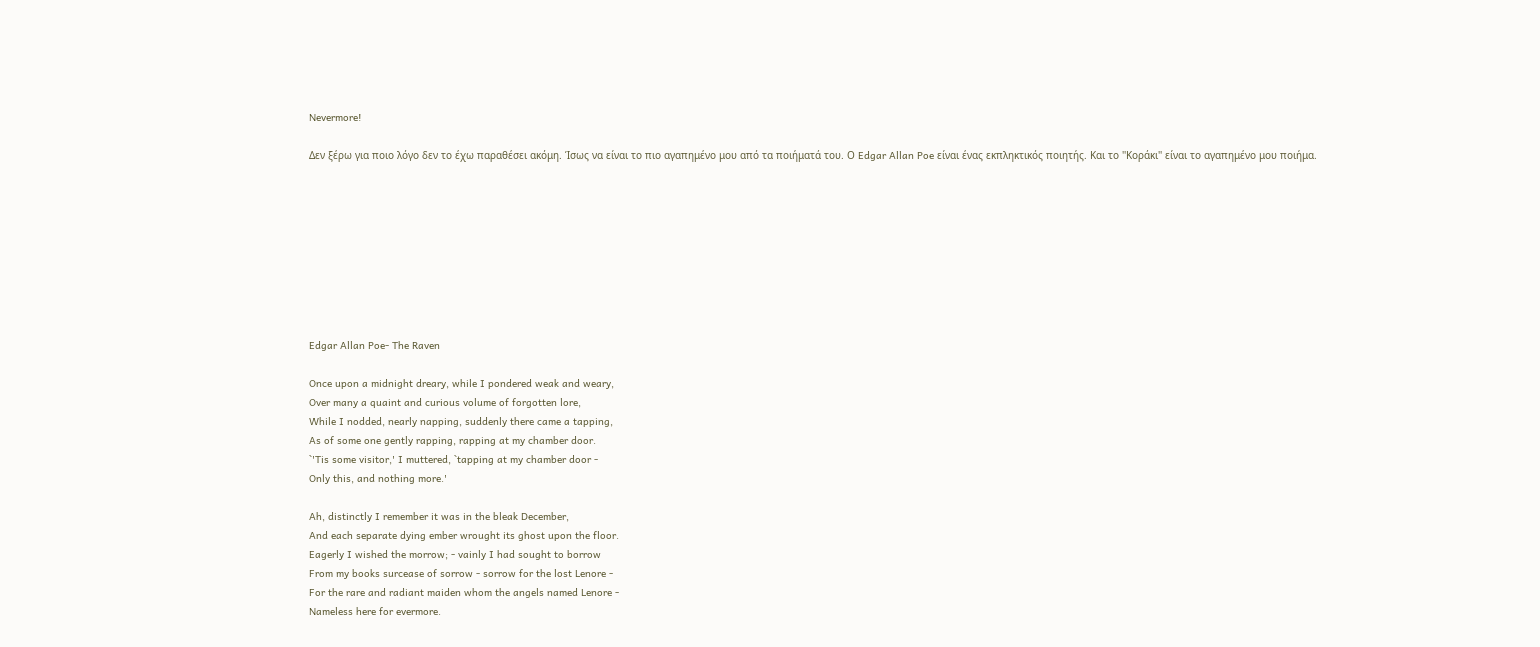Nevermore!

Δεν ξέρω για ποιο λόγο δεν το έχω παραθέσει ακόμη. Ίσως να είναι το πιο αγαπημένο μου από τα ποιήματά του. Ο Edgar Allan Poe είναι ένας εκπληκτικός ποιητής. Και το ''Κοράκι'' είναι το αγαπημένο μου ποιήμα.









Edgar Allan Poe- The Raven

Once upon a midnight dreary, while I pondered weak and weary,
Over many a quaint and curious volume of forgotten lore,
While I nodded, nearly napping, suddenly there came a tapping,
As of some one gently rapping, rapping at my chamber door.
`'Tis some visitor,' I muttered, `tapping at my chamber door -
Only this, and nothing more.'

Ah, distinctly I remember it was in the bleak December,
And each separate dying ember wrought its ghost upon the floor.
Eagerly I wished the morrow; - vainly I had sought to borrow
From my books surcease of sorrow - sorrow for the lost Lenore -
For the rare and radiant maiden whom the angels named Lenore -
Nameless here for evermore.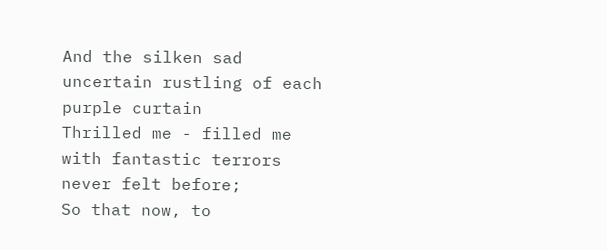And the silken sad uncertain rustling of each purple curtain
Thrilled me - filled me with fantastic terrors never felt before;
So that now, to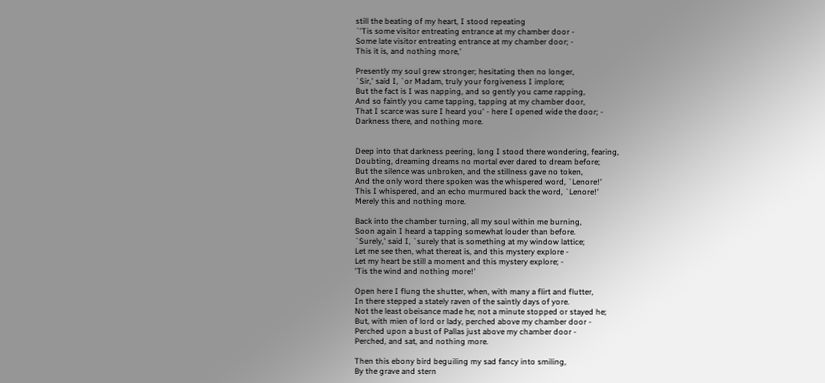still the beating of my heart, I stood repeating
`'Tis some visitor entreating entrance at my chamber door -
Some late visitor entreating entrance at my chamber door; -
This it is, and nothing more,'

Presently my soul grew stronger; hesitating then no longer,
`Sir,' said I, `or Madam, truly your forgiveness I implore;
But the fact is I was napping, and so gently you came rapping,
And so faintly you came tapping, tapping at my chamber door,
That I scarce was sure I heard you' - here I opened wide the door; -
Darkness there, and nothing more.


Deep into that darkness peering, long I stood there wondering, fearing,
Doubting, dreaming dreams no mortal ever dared to dream before;
But the silence was unbroken, and the stillness gave no token,
And the only word there spoken was the whispered word, `Lenore!'
This I whispered, and an echo murmured back the word, `Lenore!'
Merely this and nothing more.

Back into the chamber turning, all my soul within me burning,
Soon again I heard a tapping somewhat louder than before.
`Surely,' said I, `surely that is something at my window lattice;
Let me see then, what thereat is, and this mystery explore -
Let my heart be still a moment and this mystery explore; -
'Tis the wind and nothing more!'

Open here I flung the shutter, when, with many a flirt and flutter,
In there stepped a stately raven of the saintly days of yore.
Not the least obeisance made he; not a minute stopped or stayed he;
But, with mien of lord or lady, perched above my chamber door -
Perched upon a bust of Pallas just above my chamber door -
Perched, and sat, and nothing more.

Then this ebony bird beguiling my sad fancy into smiling,
By the grave and stern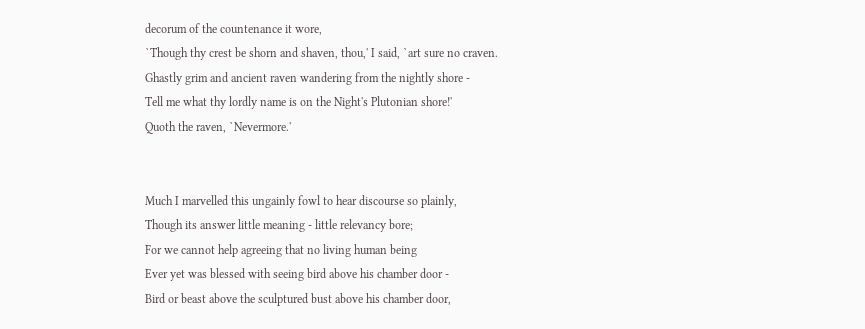decorum of the countenance it wore,
`Though thy crest be shorn and shaven, thou,' I said, `art sure no craven.
Ghastly grim and ancient raven wandering from the nightly shore -
Tell me what thy lordly name is on the Night's Plutonian shore!'
Quoth the raven, `Nevermore.'


Much I marvelled this ungainly fowl to hear discourse so plainly,
Though its answer little meaning - little relevancy bore;
For we cannot help agreeing that no living human being
Ever yet was blessed with seeing bird above his chamber door -
Bird or beast above the sculptured bust above his chamber door,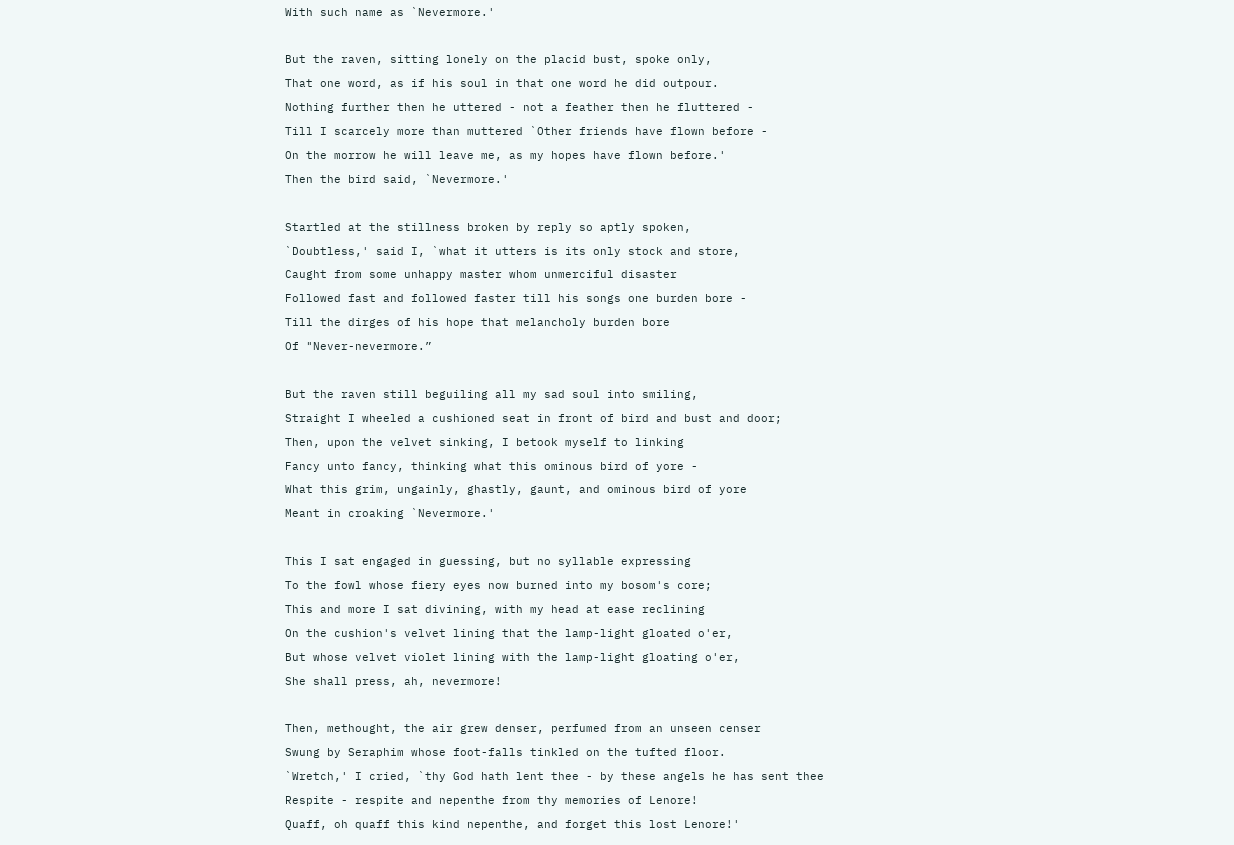With such name as `Nevermore.'

But the raven, sitting lonely on the placid bust, spoke only,
That one word, as if his soul in that one word he did outpour.
Nothing further then he uttered - not a feather then he fluttered -
Till I scarcely more than muttered `Other friends have flown before -
On the morrow he will leave me, as my hopes have flown before.'
Then the bird said, `Nevermore.'

Startled at the stillness broken by reply so aptly spoken,
`Doubtless,' said I, `what it utters is its only stock and store,
Caught from some unhappy master whom unmerciful disaster
Followed fast and followed faster till his songs one burden bore -
Till the dirges of his hope that melancholy burden bore
Of "Never-nevermore.”

But the raven still beguiling all my sad soul into smiling,
Straight I wheeled a cushioned seat in front of bird and bust and door;
Then, upon the velvet sinking, I betook myself to linking
Fancy unto fancy, thinking what this ominous bird of yore -
What this grim, ungainly, ghastly, gaunt, and ominous bird of yore
Meant in croaking `Nevermore.'

This I sat engaged in guessing, but no syllable expressing
To the fowl whose fiery eyes now burned into my bosom's core;
This and more I sat divining, with my head at ease reclining
On the cushion's velvet lining that the lamp-light gloated o'er,
But whose velvet violet lining with the lamp-light gloating o'er,
She shall press, ah, nevermore!

Then, methought, the air grew denser, perfumed from an unseen censer
Swung by Seraphim whose foot-falls tinkled on the tufted floor.
`Wretch,' I cried, `thy God hath lent thee - by these angels he has sent thee
Respite - respite and nepenthe from thy memories of Lenore!
Quaff, oh quaff this kind nepenthe, and forget this lost Lenore!'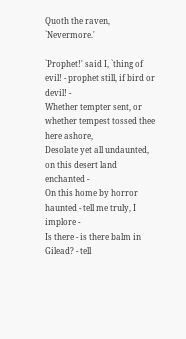Quoth the raven, `Nevermore.'

`Prophet!' said I, `thing of evil! - prophet still, if bird or devil! -
Whether tempter sent, or whether tempest tossed thee here ashore,
Desolate yet all undaunted, on this desert land enchanted -
On this home by horror haunted - tell me truly, I implore -
Is there - is there balm in Gilead? - tell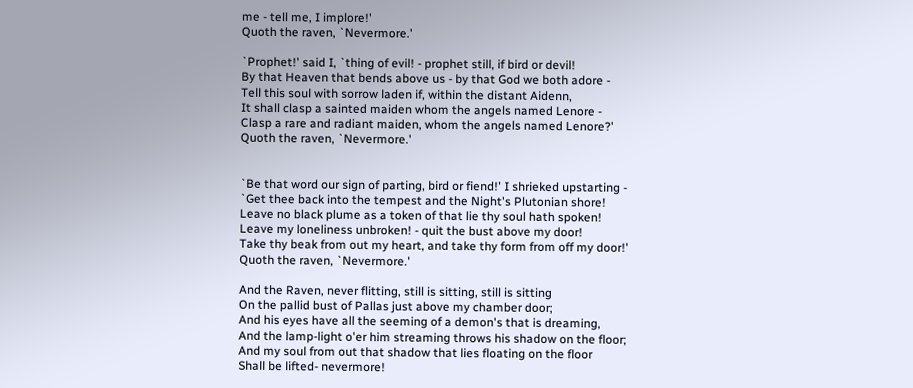me - tell me, I implore!'
Quoth the raven, `Nevermore.'

`Prophet!' said I, `thing of evil! - prophet still, if bird or devil!
By that Heaven that bends above us - by that God we both adore -
Tell this soul with sorrow laden if, within the distant Aidenn,
It shall clasp a sainted maiden whom the angels named Lenore -
Clasp a rare and radiant maiden, whom the angels named Lenore?'
Quoth the raven, `Nevermore.'


`Be that word our sign of parting, bird or fiend!' I shrieked upstarting -
`Get thee back into the tempest and the Night's Plutonian shore!
Leave no black plume as a token of that lie thy soul hath spoken!
Leave my loneliness unbroken! - quit the bust above my door!
Take thy beak from out my heart, and take thy form from off my door!'
Quoth the raven, `Nevermore.'

And the Raven, never flitting, still is sitting, still is sitting
On the pallid bust of Pallas just above my chamber door;
And his eyes have all the seeming of a demon's that is dreaming,
And the lamp-light o'er him streaming throws his shadow on the floor;
And my soul from out that shadow that lies floating on the floor
Shall be lifted- nevermore!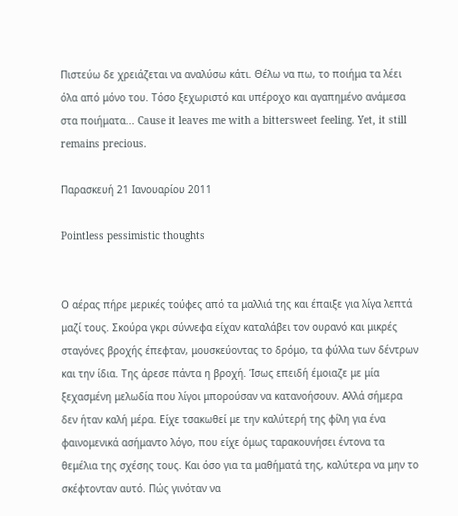Πιστεύω δε χρειάζεται να αναλύσω κάτι. Θέλω να πω, το ποιήμα τα λέει όλα από μόνο του. Τόσο ξεχωριστό και υπέροχο και αγαπημένο ανάμεσα στα ποιήματα... Cause it leaves me with a bittersweet feeling. Yet, it still remains precious.

Παρασκευή 21 Ιανουαρίου 2011

Pointless pessimistic thoughts


Ο αέρας πήρε μερικές τούφες από τα μαλλιά της και έπαιξε για λίγα λεπτά μαζί τους. Σκούρα γκρι σύννεφα είχαν καταλάβει τον ουρανό και μικρές σταγόνες βροχής έπεφταν, μουσκεύοντας το δρόμο, τα φύλλα των δέντρων και την ίδια. Της άρεσε πάντα η βροχή. Ίσως επειδή έμοιαζε με μία ξεχασμένη μελωδία που λίγοι μπορούσαν να κατανοήσουν. Αλλά σήμερα δεν ήταν καλή μέρα. Είχε τσακωθεί με την καλύτερή της φίλη για ένα φαινομενικά ασήμαντο λόγο, που είχε όμως ταρακουνήσει έντονα τα θεμέλια της σχέσης τους. Και όσο για τα μαθήματά της, καλύτερα να μην το σκέφτονταν αυτό. Πώς γινόταν να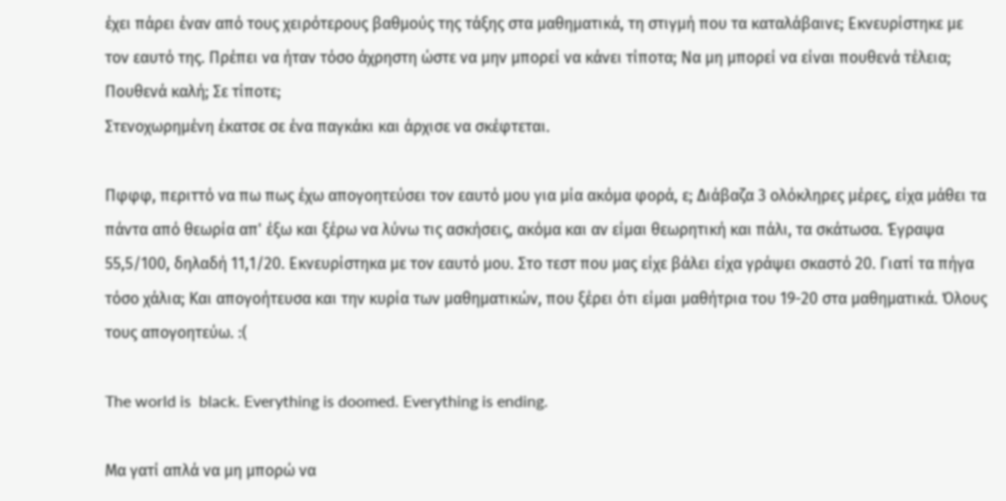έχει πάρει έναν από τους χειρότερους βαθμούς της τάξης στα μαθηματικά, τη στιγμή που τα καταλάβαινε; Εκνευρίστηκε με τον εαυτό της. Πρέπει να ήταν τόσο άχρηστη ώστε να μην μπορεί να κάνει τίποτα; Να μη μπορεί να είναι πουθενά τέλεια; Πουθενά καλή; Σε τίποτε;
Στενοχωρημένη έκατσε σε ένα παγκάκι και άρχισε να σκέφτεται.

Πφφφ, περιττό να πω πως έχω απογοητεύσει τον εαυτό μου για μία ακόμα φορά, ε; Διάβαζα 3 ολόκληρες μέρες, είχα μάθει τα πάντα από θεωρία απ' έξω και ξέρω να λύνω τις ασκήσεις, ακόμα και αν είμαι θεωρητική και πάλι, τα σκάτωσα. Έγραψα 55,5/100, δηλαδή 11,1/20. Εκνευρίστηκα με τον εαυτό μου. Στο τεστ που μας είχε βάλει είχα γράψει σκαστό 20. Γιατί τα πήγα τόσο χάλια; Και απογοήτευσα και την κυρία των μαθηματικών, που ξέρει ότι είμαι μαθήτρια του 19-20 στα μαθηματικά. Όλους τους απογοητεύω. :(

The world is  black. Everything is doomed. Everything is ending.

Μα γατί απλά να μη μπορώ να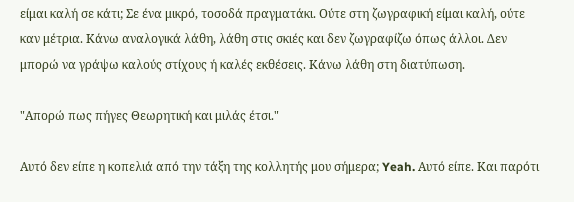είμαι καλή σε κάτι; Σε ένα μικρό, τοσοδά πραγματάκι. Ούτε στη ζωγραφική είμαι καλή, ούτε καν μέτρια. Κάνω αναλογικά λάθη, λάθη στις σκιές και δεν ζωγραφίζω όπως άλλοι. Δεν μπορώ να γράψω καλούς στίχους ή καλές εκθέσεις. Κάνω λάθη στη διατύπωση.

"Απορώ πως πήγες Θεωρητική και μιλάς έτσι."

Αυτό δεν είπε η κοπελιά από την τάξη της κολλητής μου σήμερα; Yeah. Αυτό είπε. Και παρότι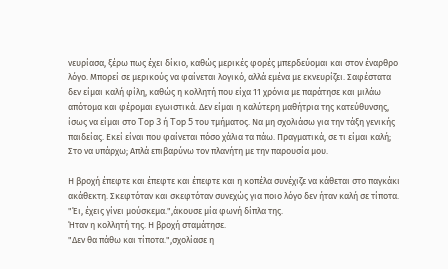νευρίασα, ξέρω πως έχει δίκιο, καθώς μερικές φορές μπερδεύομαι και στον έναρθρο λόγο. Mπορεί σε μερικούς να φαίνεται λογικό, αλλά εμένα με εκνευρίζει. Σαφέστατα δεν είμαι καλή φίλη, καθώς η κολλητή που είχα 11 χρόνια με παράτησε και μιλάω απότομα και φέρομαι εγωιστικά. Δεν είμαι η καλύτερη μαθήτρια της κατεύθυνσης, ίσως να είμαι στο Top 3 ή Top 5 του τμήματος. Να μη σχολιάσω για την τάξη γενικής παιδείας. Εκεί είναι που φαίνεται πόσο χάλια τα πάω. Πραγματικά, σε τι είμαι καλή; Στο να υπάρχω; Απλά επιβαρύνω τον πλανήτη με την παρουσία μου.

Η βροχή έπεφτε και έπεφτε και έπεφτε και η κοπέλα συνέχιζε να κάθεται στο παγκάκι ακάθεκτη. Σκεφτόταν και σκεφτόταν συνεχώς για ποιο λόγο δεν ήταν καλή σε τίποτα.
"Έι, έχεις γίνει μούσκεμα.",άκουσε μία φωνή δίπλα της.
Ήταν η κολλητή της. Η βροχή σταμάτησε.
"Δεν θα πάθω και τίποτα.",σχολίασε η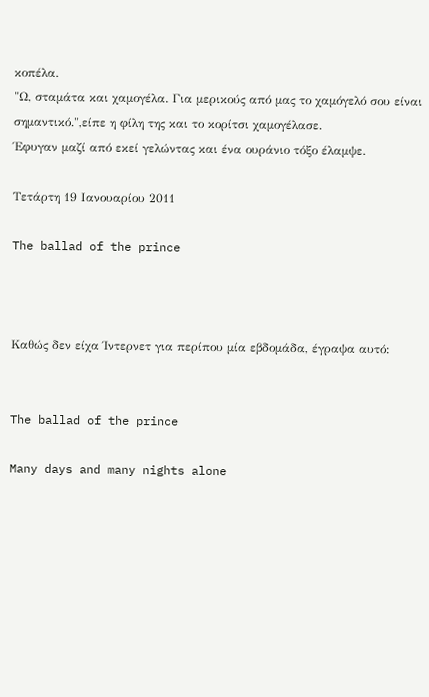κοπέλα.
"Ω, σταμάτα και χαμογέλα. Για μερικούς από μας το χαμόγελό σου είναι σημαντικό.",είπε η φίλη της και το κορίτσι χαμογέλασε.
Έφυγαν μαζί από εκεί γελώντας και ένα ουράνιο τόξο έλαμψε.

Τετάρτη 19 Ιανουαρίου 2011

The ballad of the prince



Καθώς δεν είχα Ίντερνετ για περίπου μία εβδομάδα, έγραψα αυτό:


The ballad of the prince

Many days and many nights alone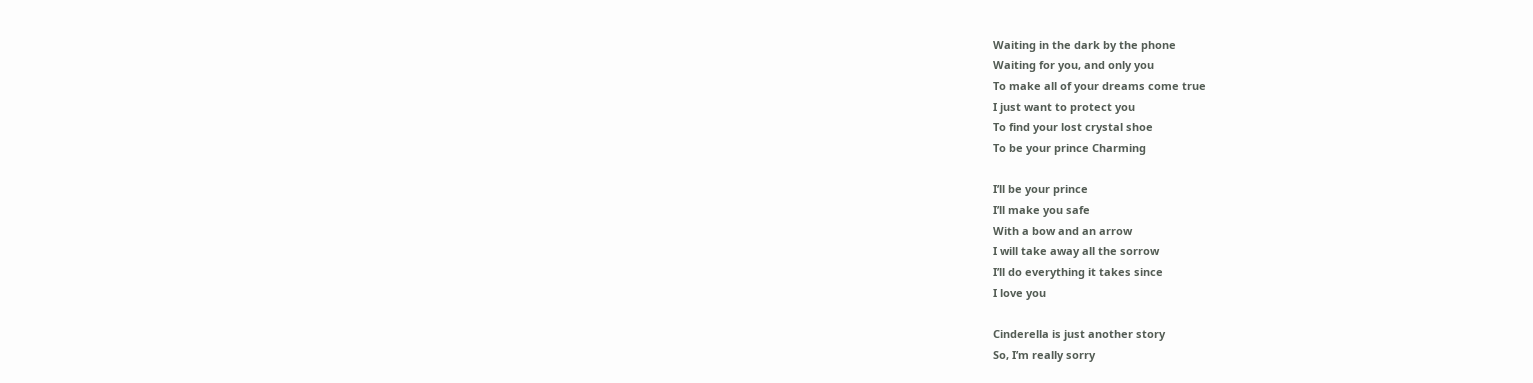Waiting in the dark by the phone
Waiting for you, and only you
To make all of your dreams come true
I just want to protect you
To find your lost crystal shoe
To be your prince Charming

I’ll be your prince
I’ll make you safe
With a bow and an arrow
I will take away all the sorrow
I’ll do everything it takes since
I love you

Cinderella is just another story
So, I’m really sorry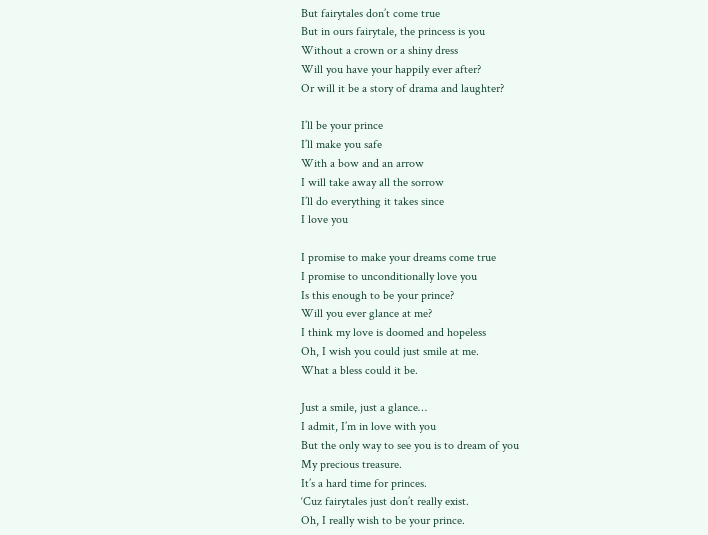But fairytales don’t come true
But in ours fairytale, the princess is you
Without a crown or a shiny dress
Will you have your happily ever after?
Or will it be a story of drama and laughter?

I’ll be your prince
I’ll make you safe
With a bow and an arrow
I will take away all the sorrow
I’ll do everything it takes since
I love you

I promise to make your dreams come true
I promise to unconditionally love you
Is this enough to be your prince?
Will you ever glance at me?
I think my love is doomed and hopeless
Oh, I wish you could just smile at me.
What a bless could it be.

Just a smile, just a glance…
I admit, I’m in love with you
But the only way to see you is to dream of you
My precious treasure.
It’s a hard time for princes.
‘Cuz fairytales just don’t really exist.
Oh, I really wish to be your prince.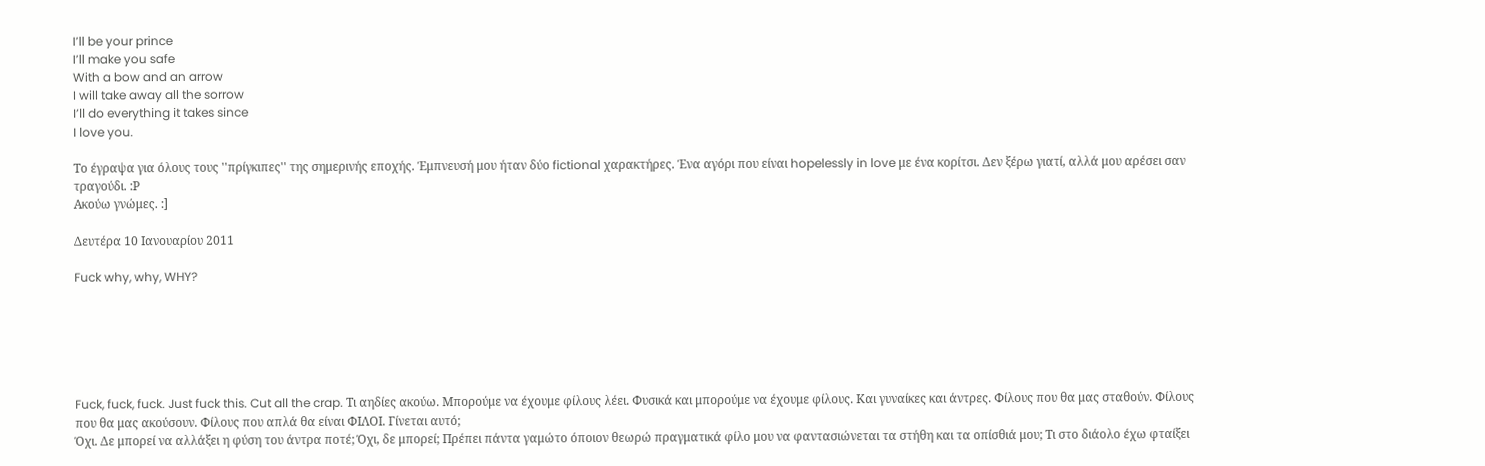I’ll be your prince
I’ll make you safe
With a bow and an arrow
I will take away all the sorrow
I’ll do everything it takes since
I love you.

Το έγραψα για όλους τους ''πρίγκιπες'' της σημερινής εποχής. Έμπνευσή μου ήταν δύο fictional χαρακτήρες. Ένα αγόρι που είναι hopelessly in love με ένα κορίτσι. Δεν ξέρω γιατί, αλλά μου αρέσει σαν τραγούδι. :Ρ
Ακούω γνώμες. :]

Δευτέρα 10 Ιανουαρίου 2011

Fuck why, why, WHY?






Fuck, fuck, fuck. Just fuck this. Cut all the crap. Τι αηδίες ακούω. Μπορούμε να έχουμε φίλους λέει. Φυσικά και μπορούμε να έχουμε φίλους. Και γυναίκες και άντρες. Φίλους που θα μας σταθούν. Φίλους που θα μας ακούσουν. Φίλους που απλά θα είναι ΦΙΛΟΙ. Γίνεται αυτό;
Όχι. Δε μπορεί να αλλάξει η φύση του άντρα ποτέ; Όχι, δε μπορεί; Πρέπει πάντα γαμώτο όποιον θεωρώ πραγματικά φίλο μου να φαντασιώνεται τα στήθη και τα οπίσθιά μου; Τι στο διάολο έχω φταίξει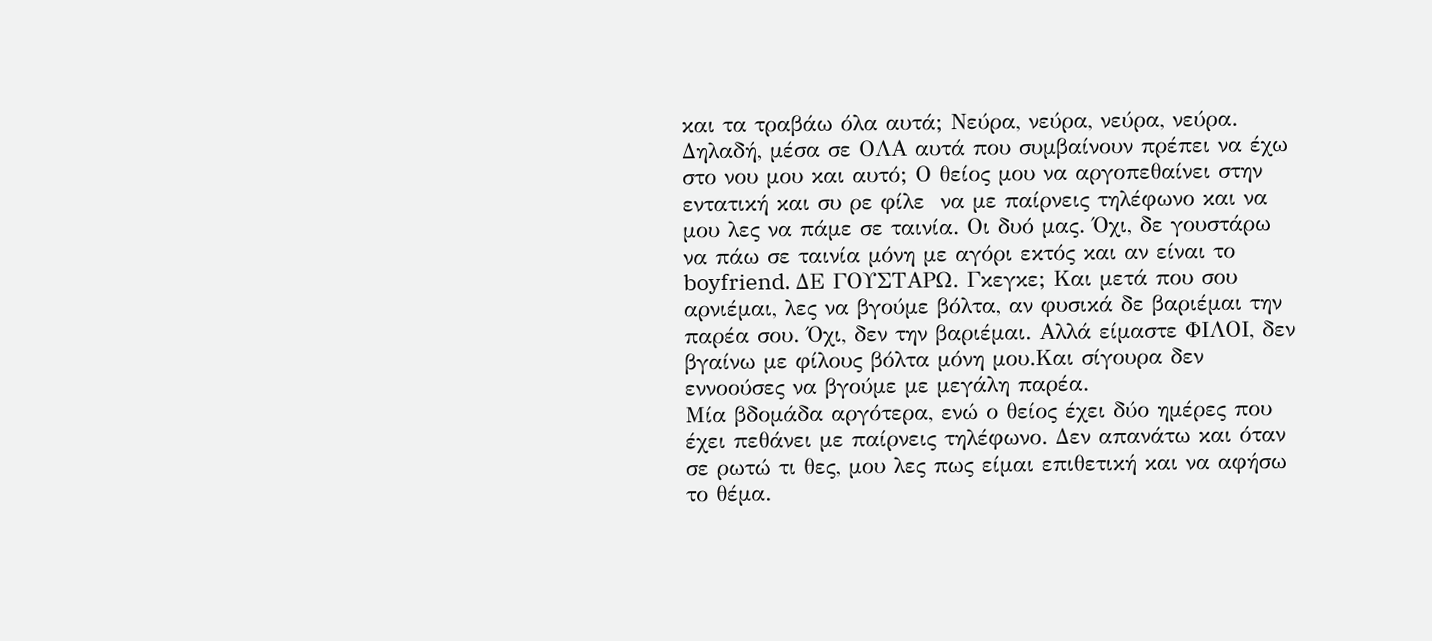και τα τραβάω όλα αυτά; Νεύρα, νεύρα, νεύρα, νεύρα.
Δηλαδή, μέσα σε ΟΛΑ αυτά που συμβαίνουν πρέπει να έχω στο νου μου και αυτό; Ο θείος μου να αργοπεθαίνει στην εντατική και συ ρε φίλε  να με παίρνεις τηλέφωνο και να μου λες να πάμε σε ταινία. Οι δυό μας. Όχι, δε γουστάρω να πάω σε ταινία μόνη με αγόρι εκτός και αν είναι το boyfriend. ΔΕ ΓΟΥΣΤΑΡΩ. Γκεγκε; Και μετά που σου αρνιέμαι, λες να βγούμε βόλτα, αν φυσικά δε βαριέμαι την παρέα σου. Όχι, δεν την βαριέμαι. Αλλά είμαστε ΦΙΛΟΙ, δεν βγαίνω με φίλους βόλτα μόνη μου.Και σίγουρα δεν εννοούσες να βγούμε με μεγάλη παρέα.
Μία βδομάδα αργότερα, ενώ ο θείος έχει δύο ημέρες που έχει πεθάνει με παίρνεις τηλέφωνο. Δεν απανάτω και όταν σε ρωτώ τι θες, μου λες πως είμαι επιθετική και να αφήσω το θέμα.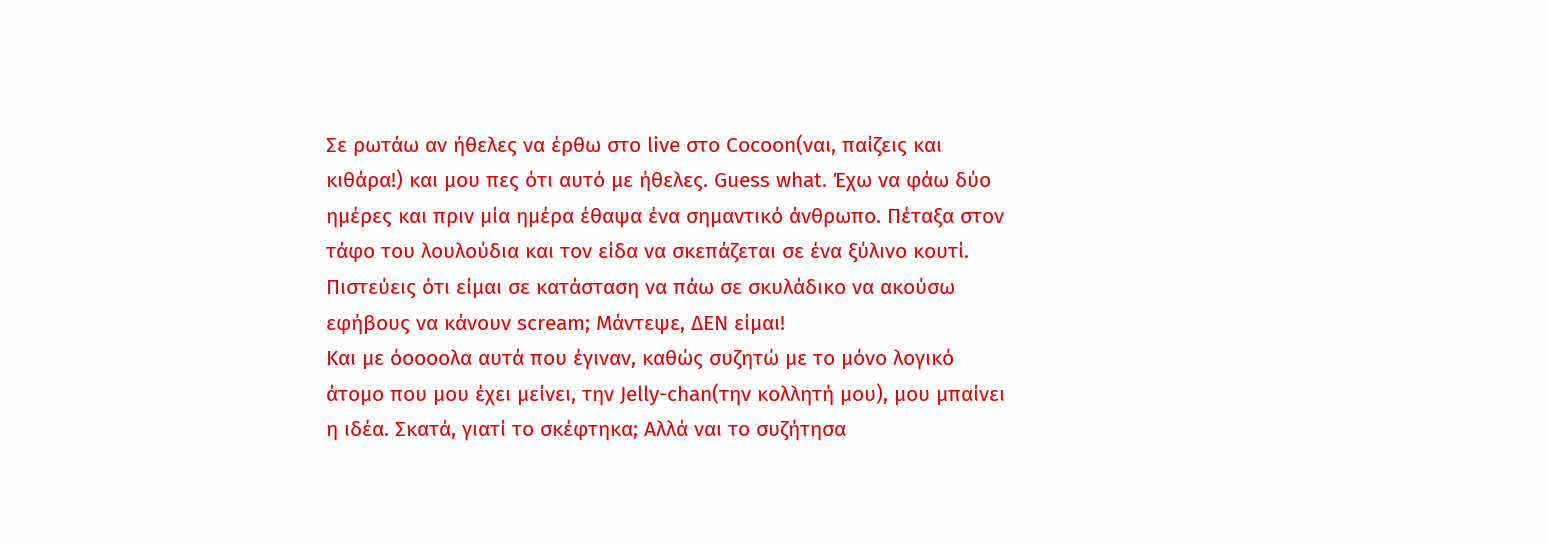Σε ρωτάω αν ήθελες να έρθω στο live στο Cocoon(ναι, παίζεις και κιθάρα!) και μου πες ότι αυτό με ήθελες. Guess what. Έχω να φάω δύο ημέρες και πριν μία ημέρα έθαψα ένα σημαντικό άνθρωπο. Πέταξα στον τάφο του λουλούδια και τον είδα να σκεπάζεται σε ένα ξύλινο κουτί. Πιστεύεις ότι είμαι σε κατάσταση να πάω σε σκυλάδικο να ακούσω εφήβους να κάνουν scream; Μάντεψε, ΔΕΝ είμαι!
Και με όοοοολα αυτά που έγιναν, καθώς συζητώ με το μόνο λογικό άτομο που μου έχει μείνει, την Jelly-chan(την κολλητή μου), μου μπαίνει η ιδέα. Σκατά, γιατί το σκέφτηκα; Αλλά ναι το συζήτησα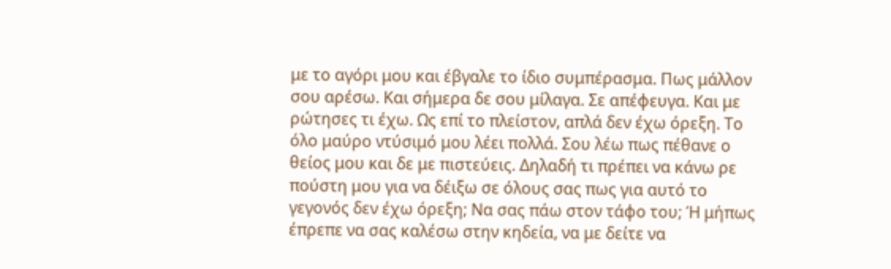με το αγόρι μου και έβγαλε το ίδιο συμπέρασμα. Πως μάλλον σου αρέσω. Και σήμερα δε σου μίλαγα. Σε απέφευγα. Και με ρώτησες τι έχω. Ως επί το πλείστον, απλά δεν έχω όρεξη. Το όλο μαύρο ντύσιμό μου λέει πολλά. Σου λέω πως πέθανε ο θείος μου και δε με πιστεύεις. Δηλαδή τι πρέπει να κάνω ρε πούστη μου για να δέιξω σε όλους σας πως για αυτό το γεγονός δεν έχω όρεξη; Να σας πάω στον τάφο του; Ή μήπως έπρεπε να σας καλέσω στην κηδεία, να με δείτε να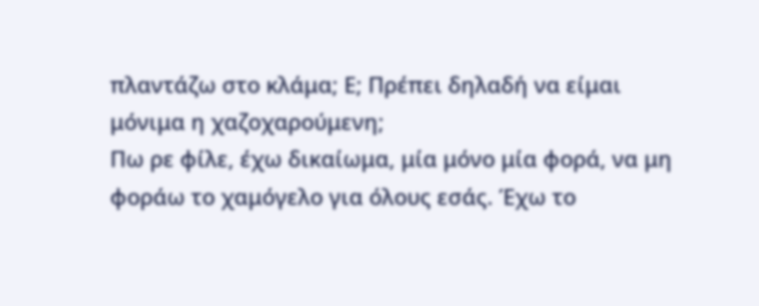πλαντάζω στο κλάμα; Ε; Πρέπει δηλαδή να είμαι μόνιμα η χαζοχαρούμενη;
Πω ρε φίλε, έχω δικαίωμα, μία μόνο μία φορά, να μη φοράω το χαμόγελο για όλους εσάς. Έχω το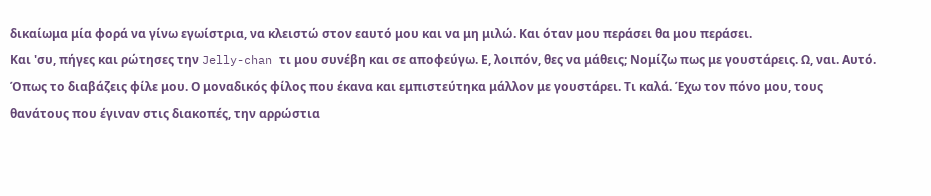δικαίωμα μία φορά να γίνω εγωίστρια, να κλειστώ στον εαυτό μου και να μη μιλώ. Και όταν μου περάσει θα μου περάσει.
Και 'συ, πήγες και ρώτησες την Jelly-chan τι μου συνέβη και σε αποφεύγω. Ε, λοιπόν, θες να μάθεις; Νομίζω πως με γουστάρεις. Ω, ναι. Αυτό. Όπως το διαβάζεις φίλε μου. Ο μοναδικός φίλος που έκανα και εμπιστεύτηκα μάλλον με γουστάρει. Τι καλά. Έχω τον πόνο μου, τους θανάτους που έγιναν στις διακοπές, την αρρώστια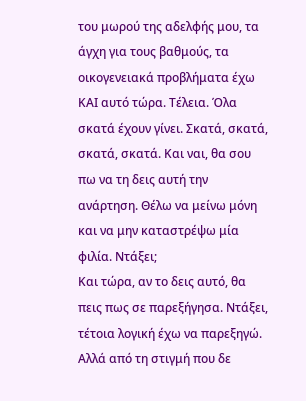του μωρού της αδελφής μου, τα άγχη για τους βαθμούς, τα οικογενειακά προβλήματα έχω ΚΑΙ αυτό τώρα. Τέλεια. Όλα σκατά έχουν γίνει. Σκατά, σκατά, σκατά, σκατά. Και ναι, θα σου πω να τη δεις αυτή την ανάρτηση. Θέλω να μείνω μόνη και να μην καταστρέψω μία φιλία. Ντάξει;
Και τώρα, αν το δεις αυτό, θα πεις πως σε παρεξήγησα. Ντάξει, τέτοια λογική έχω να παρεξηγώ. Αλλά από τη στιγμή που δε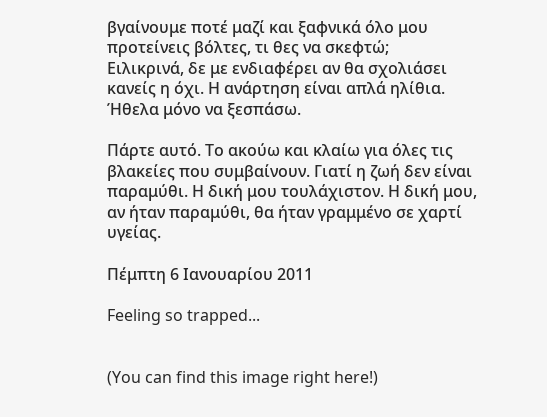βγαίνουμε ποτέ μαζί και ξαφνικά όλο μου προτείνεις βόλτες, τι θες να σκεφτώ;
Ειλικρινά, δε με ενδιαφέρει αν θα σχολιάσει κανείς η όχι. Η ανάρτηση είναι απλά ηλίθια. Ήθελα μόνο να ξεσπάσω.

Πάρτε αυτό. Το ακούω και κλαίω για όλες τις βλακείες που συμβαίνουν. Γιατί η ζωή δεν είναι παραμύθι. Η δική μου τουλάχιστον. Η δική μου, αν ήταν παραμύθι, θα ήταν γραμμένο σε χαρτί υγείας.

Πέμπτη 6 Ιανουαρίου 2011

Feeling so trapped...


(You can find this image right here!)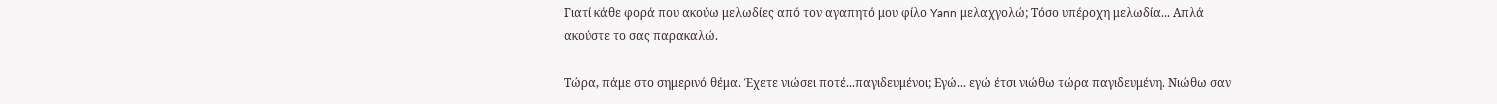Γιατί κάθε φορά που ακούω μελωδίες από τον αγαπητό μου φίλο Yann μελαχγολώ; Τόσο υπέροχη μελωδία... Απλά ακούστε το σας παρακαλώ.

Τώρα, πάμε στο σημερινό θέμα. Έχετε νιώσει ποτέ...παγιδευμένοι; Εγώ... εγώ έτσι νιώθω τώρα παγιδευμένη. Νιώθω σαν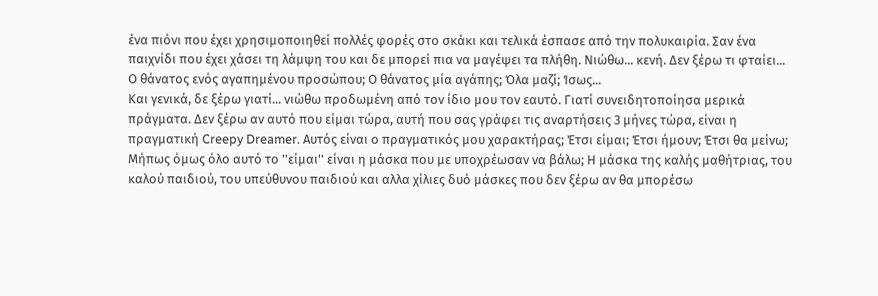ένα πιόνι που έχει χρησιμοποιηθεί πολλές φορές στο σκάκι και τελικά έσπασε από την πολυκαιρία. Σαν ένα παιχνίδι που έχει χάσει τη λάμψη του και δε μπορεί πια να μαγέψει τα πλήθη. Νιώθω... κενή. Δεν ξέρω τι φταίει... Ο θάνατος ενός αγαπημένου προσώπου; Ο θάνατος μία αγάπης; Όλα μαζί; Ίσως...
Και γενικά, δε ξέρω γιατί... νιώθω προδωμένη από τον ίδιο μου τον εαυτό. Γιατί συνειδητοποίησα μερικά πράγματα. Δεν ξέρω αν αυτό που είμαι τώρα, αυτή που σας γράφει τις αναρτήσεις 3 μήνες τώρα, είναι η πραγματική Creepy Dreamer. Aυτός είναι ο πραγματικός μου χαρακτήρας; Έτσι είμαι; Έτσι ήμουν; Έτσι θα μείνω; Μήπως όμως όλο αυτό το ''είμαι'' είναι η μάσκα που με υποχρέωσαν να βάλω; Η μάσκα της καλής μαθήτριας, του καλού παιδιού, του υπεύθυνου παιδιού και αλλα χίλιες δυό μάσκες που δεν ξέρω αν θα μπορέσω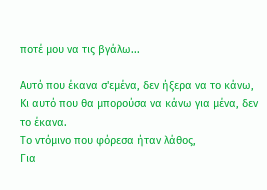ποτέ μου να τις βγάλω...

Αυτό που έκανα σ'εμένα, δεν ήξερα να το κάνω,
Κι αυτό που θα μπορούσα να κάνω για μένα, δεν το έκανα.
Το ντόμινο που φόρεσα ήταν λάθος,
Για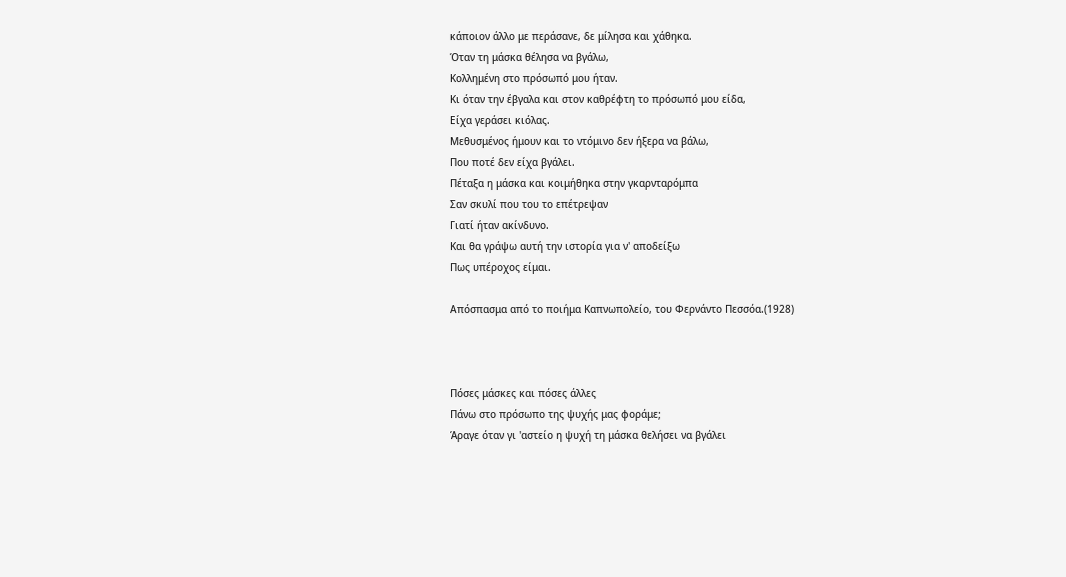κάποιον άλλο με περάσανε, δε μίλησα και χάθηκα.
Όταν τη μάσκα θέλησα να βγάλω,
Κολλημένη στο πρόσωπό μου ήταν.
Κι όταν την έβγαλα και στον καθρέφτη το πρόσωπό μου είδα,
Είχα γεράσει κιόλας.
Μεθυσμένος ήμουν και το ντόμινο δεν ήξερα να βάλω,
Που ποτέ δεν είχα βγάλει.
Πέταξα η μάσκα και κοιμήθηκα στην γκαρνταρόμπα
Σαν σκυλί που του το επέτρεψαν
Γιατί ήταν ακίνδυνο.
Και θα γράψω αυτή την ιστορία για ν' αποδείξω
Πως υπέροχος είμαι.

Απόσπασμα από το ποιήμα Καπνωπολείο, του Φερνάντο Πεσσόα.(1928)



Πόσες μάσκες και πόσες άλλες
Πάνω στο πρόσωπο της ψυχής μας φοράμε;
Άραγε όταν γι 'αστείο η ψυχή τη μάσκα θελήσει να βγάλει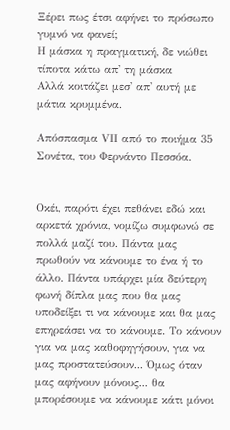Ξέρει πως έτσι αφήνει το πρόσωπο γυμνό να φανεί;
Η μάσκα η πραγματική, δε νιώθει τίποτα κάτω απ' τη μάσκα
Αλλά κοιτάζει μεσ' απ' αυτή με μάτια κρυμμένα.

Απόσπασμα VΙΙ από το ποιήμα 35 Σονέτα, του Φερνάντο Πεσσόα.


Οκέι, παρότι έχει πεθάνει εδώ και αρκετά χρόνια, νομίζω συμφωνώ σε πολλά μαζί του. Πάντα μας πρωθούν να κάνουμε το ένα ή το άλλο. Πάντα υπάρχει μία δεύτερη φωνή δίπλα μας που θα μας υποδείξει τι να κάνουμε και θα μας επηρεάσει να το κάνουμε. Το κάνουν για να μας καθοφηγήσουν, για να μας προστατεύσουν... Όμως όταν μας αφήνουν μόνους... θα μπορέσουμε να κάνουμε κάτι μόνοι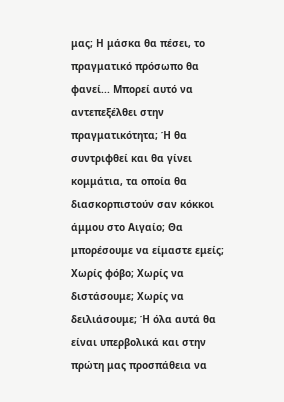μας; Η μάσκα θα πέσει, το πραγματικό πρόσωπο θα φανεί... Μπορεί αυτό να αντεπεξέλθει στην πραγματικότητα; Ή θα συντριφθεί και θα γίνει κομμάτια, τα οποία θα διασκορπιστούν σαν κόκκοι άμμου στο Αιγαίο; Θα μπορέσουμε να είμαστε εμείς; Χωρίς φόβο; Χωρίς να διστάσουμε; Χωρίς να δειλιάσουμε; Ή όλα αυτά θα είναι υπερβολικά και στην πρώτη μας προσπάθεια να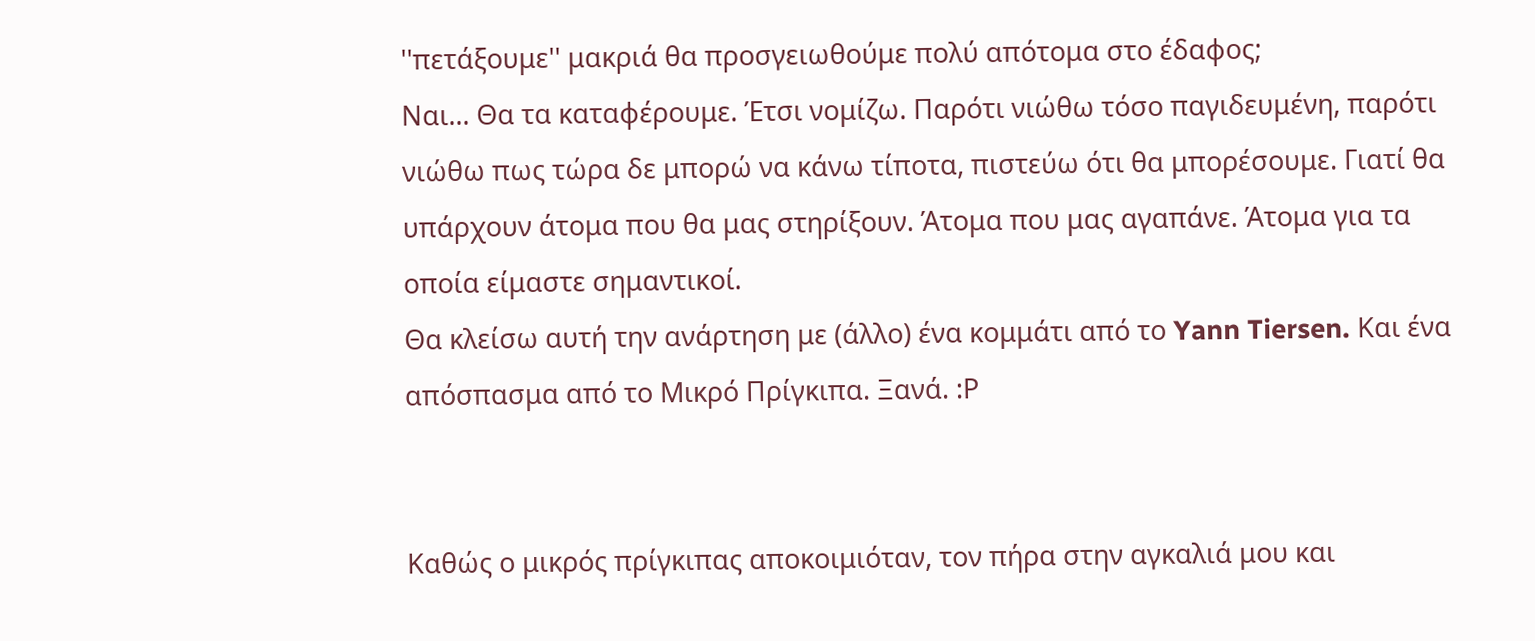''πετάξουμε'' μακριά θα προσγειωθούμε πολύ απότομα στο έδαφος;
Ναι... Θα τα καταφέρουμε. Έτσι νομίζω. Παρότι νιώθω τόσο παγιδευμένη, παρότι νιώθω πως τώρα δε μπορώ να κάνω τίποτα, πιστεύω ότι θα μπορέσουμε. Γιατί θα υπάρχουν άτομα που θα μας στηρίξουν. Άτομα που μας αγαπάνε. Άτομα για τα οποία είμαστε σημαντικοί.
Θα κλείσω αυτή την ανάρτηση με (άλλο) ένα κομμάτι από το Yann Tiersen. Και ένα απόσπασμα από το Μικρό Πρίγκιπα. Ξανά. :Ρ


Καθώς ο μικρός πρίγκιπας αποκοιμιόταν, τον πήρα στην αγκαλιά μου και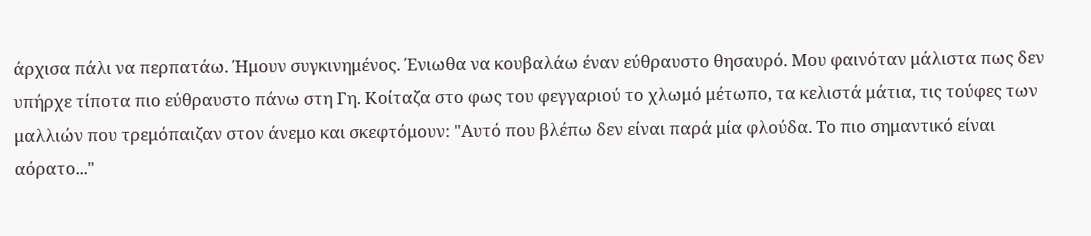άρχισα πάλι να περπατάω. Ήμουν συγκινημένος. Ένιωθα να κουβαλάω έναν εύθραυστο θησαυρό. Μου φαινόταν μάλιστα πως δεν υπήρχε τίποτα πιο εύθραυστο πάνω στη Γη. Κοίταζα στο φως του φεγγαριού το χλωμό μέτωπο, τα κελιστά μάτια, τις τούφες των μαλλιών που τρεμόπαιζαν στον άνεμο και σκεφτόμουν: "Αυτό που βλέπω δεν είναι παρά μία φλούδα. Το πιο σημαντικό είναι αόρατο..."